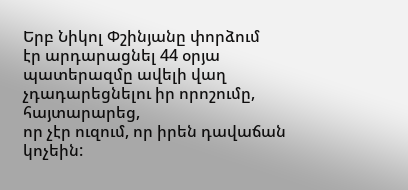Երբ Նիկոլ Փշինյանը փորձում
էր արդարացնել 44 օրյա պատերազմը ավելի վաղ չդադարեցնելու իր որոշումը, հայտարարեց,
որ չէր ուզում, որ իրեն դավաճան կոչեին: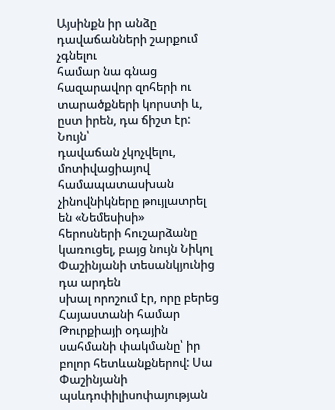Այսինքն իր անձը դավաճանների շարքում չգնելու
համար նա գնաց հազարավոր զոհերի ու տարածքների կորստի և, ըստ իրեն, դա ճիշտ էր: Նույն՝
դավաճան չկոչվելու, մոտիվացիայով համապատասխան չինովնիկները թույլատրել են «Նեմեսիսի»
հերոսների հուշարձանը կառուցել, բայց նույն Նիկոլ Փաշինյանի տեսանկյունից դա արդեն
սխալ որոշում էր, որը բերեց Հայաստանի համար Թուրքիայի օդային սահմանի փակմանը՝ իր
բոլոր հետևանքներով: Սա Փաշինյանի պսևդոփիլիսոփայության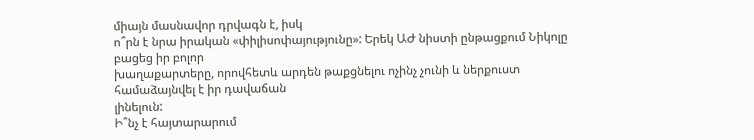միայն մասնավոր դրվագն է, իսկ
ո՞րն է նրա իրական «փիլիսոփայությունը»: Երեկ ԱԺ նիստի ընթացքում Նիկոլը բացեց իր բոլոր
խաղաքարտերը, որովհետև արդեն թաքցնելու ոչինչ չունի և ներքուստ համաձայնվել է իր դավաճան
լինելուն:
Ի՞նչ է հայտարարում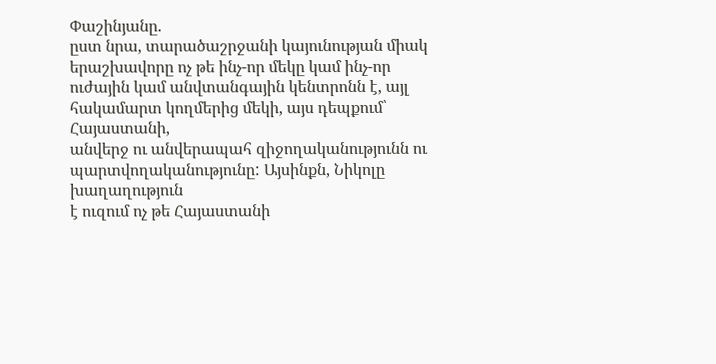Փաշինյանը.
ըստ նրա, տարածաշրջանի կայունության միակ երաշխավորը ոչ թե ինչ-որ մեկը կամ ինչ-որ
ուժային կամ անվտանգային կենտրոնն է, այլ հակամարտ կողմերից մեկի, այս դեպքում՝ Հայաստանի,
անվերջ ու անվերապահ զիջողականությունն ու պարտվողականությունը: Այսինքն, Նիկոլը խաղաղություն
է ուզում ոչ թե Հայաստանի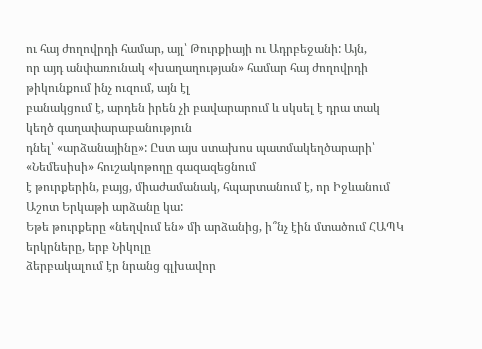ու հայ ժողովրդի համար, այլ՝ Թուրքիայի ու Ադրբեջանի: Այն,
որ այդ անփառունակ «խաղաղության» համար հայ ժողովրդի թիկունքում ինչ ուզում, այն էլ
բանակցում է, արդեն իրեն չի բավարարում և սկսել է դրա տակ կեղծ գաղափարաբանություն
դնել՝ «արձանայինը»: Ըստ այս ստախոս պատմակեղծարարի՝ «Նեմեսիսի» հուշակոթողը գազազեցնում
է թուրքերին, բայց, միաժամանակ, հպարտանում է, որ Իջևանում Աշոտ Երկաթի արձանը կա:
Եթե թուրքերը «նեղվում են» մի արձանից, ի՞նչ էին մտածում ՀԱՊԿ երկրները, երբ Նիկոլը
ձերբակալում էր նրանց գլխավոր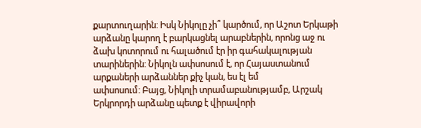քարտուղարին: Իսկ Նիկոլը չի՞ կարծում, որ Աշոտ Երկաթի
արձանը կարող է բարկացնել արաբներին, որոնց աջ ու ձախ կոտորում ու հալածում էր իր գահակալության
տարիներին: Նիկոլն ափսոսում է, որ Հայաստանում արքաների արձաններ քիչ կան, ես էլ եմ
ափսոսում: Բայց, Նիկոլի տրամաբանությամբ, Արշակ Երկրորդի արձանը պետք է վիրավորի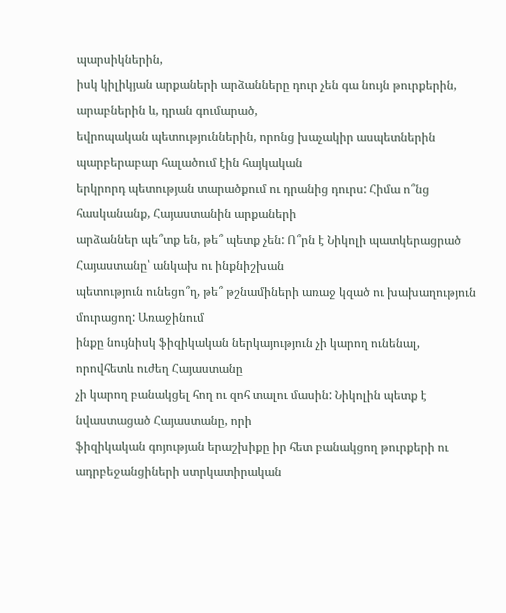պարսիկներին,
իսկ կիլիկյան արքաների արձանները դուր չեն գա նույն թուրքերին, արաբներին և, դրան գումարած,
եվրոպական պետություններին, որոնց խաչակիր ասպետներին պարբերաբար հալածում էին հայկական
երկրորդ պետության տարածքում ու դրանից դուրս: Հիմա ո՞նց հասկանանք, Հայաստանին արքաների
արձաններ պե՞տք են, թե՞ պետք չեն: Ո՞րն է Նիկոլի պատկերացրած Հայաստանը՝ անկախ ու ինքնիշխան
պետություն ունեցո՞ղ, թե՞ թշնամիների առաջ կզած ու խախաղություն մուրացող: Առաջինում
ինքը նույնիսկ ֆիզիկական ներկայություն չի կարող ունենալ, որովհետև ուժեղ Հայաստանը
չի կարող բանակցել հող ու զոհ տալու մասին: Նիկոլին պետք է նվաստացած Հայաստանը, որի
ֆիզիկական գոյության երաշխիքը իր հետ բանակցող թուրքերի ու ադրբեջանցիների ստրկատիրական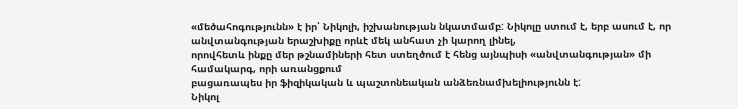«մեծահոգությունն» է իր՝ Նիկոլի, իշխանության նկատմամբ: Նիկոլը ստում է, երբ ասում է, որ անվտանգության երաշխիքը որևէ մեկ անհատ չի կարող լինել,
որովհետև ինքը մեր թշնամիների հետ ստեղծում է հենց այնպիսի «անվտանգության» մի համակարգ, որի առանցքում
բացառապես իր ֆիզիկական և պաշտոնեական անձեռնամխելիությունն է:
Նիկոլ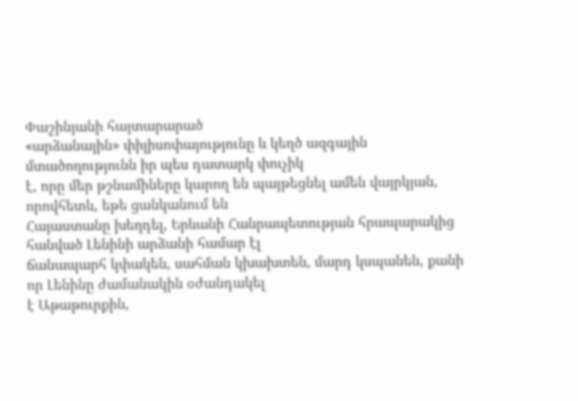Փաշինյանի հայտարարած
«արձանային» փիլիսոփայությունը և կեղծ ազգային մտածողությունն իր պես դատարկ փուչիկ
է, որը մեր թշնամիները կարող են պայթեցնել ամեն վայրկյան, որովհետև, եթե ցանկանում են
Հայաստանը խեղդել, Երևանի Հանրապետության հրապարակից հանված Լենինի արձանի համար էլ
ճանապարհ կփակեն, սահման կխախտեն, մարդ կսպանեն, քանի որ Լենինը ժամանակին օժանդակել
է Աթաթուրքին,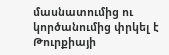մասնատումից ու կործանումից փրկել է Թուրքիայի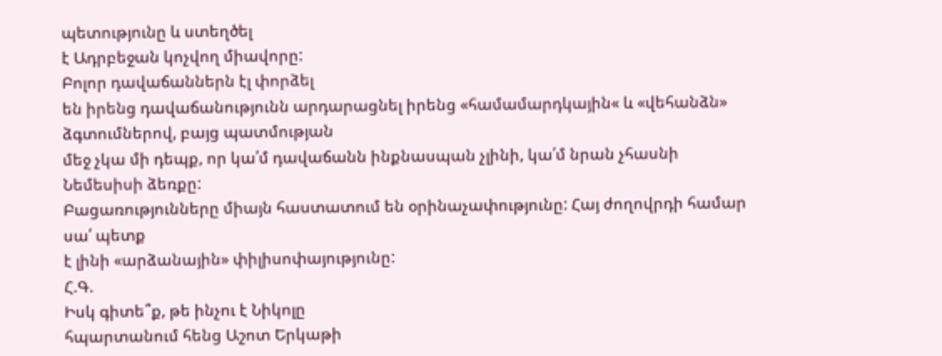պետությունը և ստեղծել
է Ադրբեջան կոչվող միավորը:
Բոլոր դավաճաններն էլ փորձել
են իրենց դավաճանությունն արդարացնել իրենց «համամարդկային« և «վեհանձն» ձգտումներով, բայց պատմության
մեջ չկա մի դեպք, որ կա՛մ դավաճանն ինքնասպան չլինի, կա՛մ նրան չհասնի Նեմեսիսի ձեռքը:
Բացառությունները միայն հաստատում են օրինաչափությունը: Հայ ժողովրդի համար սա՛ պետք
է լինի «արձանային» փիլիսոփայությունը:
Հ.Գ.
Իսկ գիտե՞ք, թե ինչու է Նիկոլը
հպարտանում հենց Աշոտ Երկաթի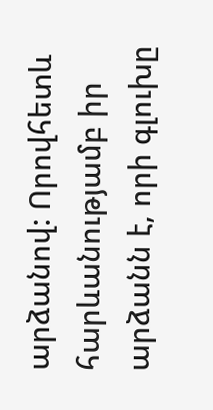արձանով: Որովհետև հարևանությամբ իր արձանն է, որի գլուխը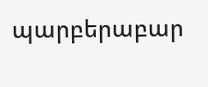պարբերաբար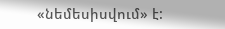«նեմեսիսվում» է: